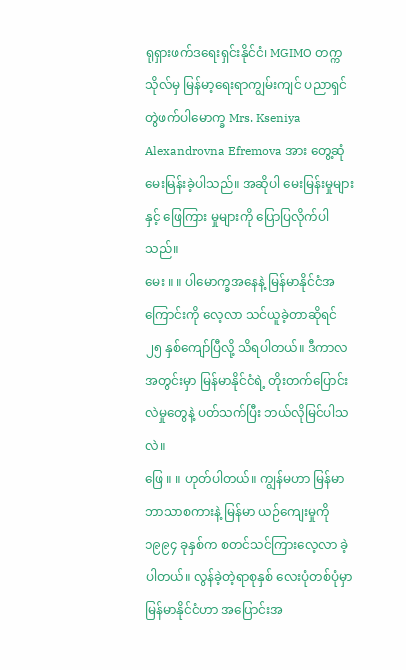ရုရှားဖက်ဒရေးရှင်းနိုင်ငံ၊ MGIMO တက္ကသိုလ်မှ မြန်မာ့ရေးရာကျွမ်းကျင် ပညာရှင် တွဲဖက်ပါမောက္ခ Mrs. Kseniya Alexandrovna Efremova အား တွေ့ဆုံမေးမြန်းခဲ့ပါသည်။ အဆိုပါ မေးမြန်းမှုများနှင့် ဖြေကြား မှုများကို ပြောပြလိုက်ပါသည်။
မေး ။ ။ ပါမောက္ခအနေနဲ့ မြန်မာနိုင်ငံအကြောင်းကို လေ့လာ သင်ယူခဲ့တာဆိုရင် ၂၅ နှစ်ကျော်ပြီလို့ သိရပါတယ်။ ဒီကာလအတွင်းမှာ မြန်မာနိုင်ငံရဲ့ တိုးတက်ပြောင်းလဲမှုတွေနဲ့ ပတ်သက်ပြီး ဘယ်လိုမြင်ပါသလဲ။
ဖြေ ။ ။ ဟုတ်ပါတယ်။ ကျွန်မဟာ မြန်မာဘာသာစကားနဲ့ မြန်မာ ယဉ်ကျေးမှုကို ၁၉၉၄ ခုနှစ်က စတင်သင်ကြားလေ့လာ ခဲ့ပါတယ်။ လွန်ခဲ့တဲ့ရာစုနှစ် လေးပုံတစ်ပုံမှာ မြန်မာနိုင်ငံဟာ အပြောင်းအ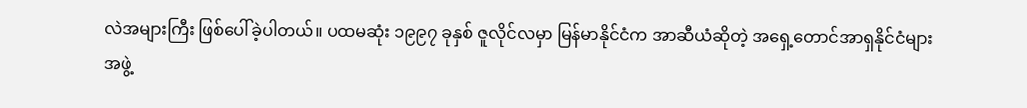လဲအများကြီး ဖြစ်ပေါ်ခဲ့ပါတယ်။ ပထမဆုံး ၁၉၉၇ ခုနှစ် ဇူလိုင်လမှာ မြန်မာနိုင်ငံက အာဆီယံဆိုတဲ့ အရှေ့တောင်အာရှနိုင်ငံများ အဖွဲ့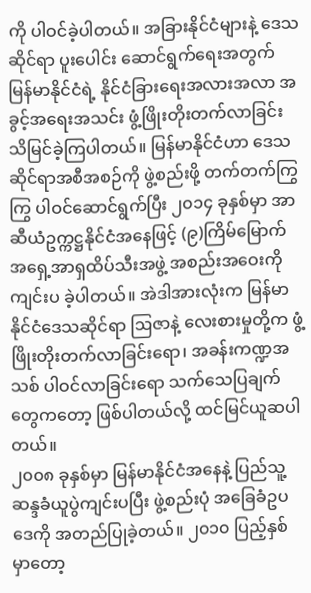ကို ပါဝင်ခဲ့ပါတယ်။ အခြားနိုင်ငံများနဲ့ ဒေသဆိုင်ရာ ပူးပေါင်း ဆောင်ရွက်ရေးအတွက် မြန်မာနိုင်ငံရဲ့ နိုင်ငံခြားရေးအလားအလာ အခွင့်အရေးအသင်း ဖွံ့ဖြိုးတိုးတက်လာခြင်း သိမြင်ခဲ့ကြပါတယ်။ မြန်မာနိုင်ငံဟာ ဒေသဆိုင်ရာအစီအစဉ်ကို ဖွဲ့စည်းဖို့ တက်တက်ကြွကြွ ပါဝင်ဆောင်ရွက်ပြီး ၂၀၁၄ ခုနှစ်မှာ အာဆီယံဥက္ကဋ္ဌနိုင်ငံအနေဖြင့် (၉)ကြိမ်မြောက် အရှေ့အာရှထိပ်သီးအဖွဲ့ အစည်းအဝေးကို ကျင်းပ ခဲ့ပါတယ်။ အဲဒါအားလုံးက မြန်မာနိုင်ငံဒေသဆိုင်ရာ ဩဇာနဲ့ လေးစားမှုတို့က ဖွံ့ဖြိုးတိုးတက်လာခြင်းရော၊ အခန်းကဏ္ဍအသစ် ပါဝင်လာခြင်းရော သက်သေပြချက်တွေကတော့ ဖြစ်ပါတယ်လို့ ထင်မြင်ယူဆပါတယ်။
၂၀၀၈ ခုနှစ်မှာ မြန်မာနိုင်ငံအနေနဲ့ ပြည်သူ့ဆန္ဒခံယူပွဲကျင်းပပြီး ဖွဲ့စည်းပုံ အခြေခံဥပဒေကို အတည်ပြုခဲ့တယ်။ ၂၀၁၀ ပြည့်နှစ် မှာတော့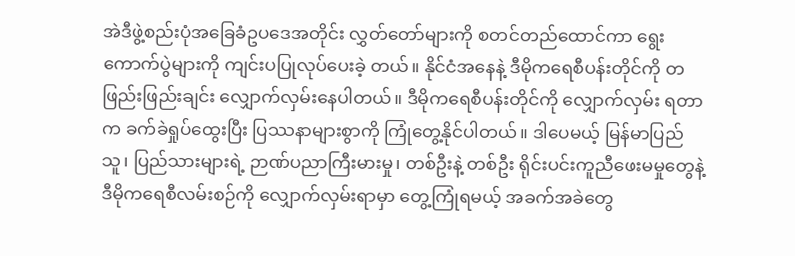အဲဒီဖွဲ့စည်းပုံအခြေခံဥပဒေအတိုင်း လွှတ်တော်များကို စတင်တည်ထောင်ကာ ရွေးကောက်ပွဲများကို ကျင်းပပြုလုပ်ပေးခဲ့ တယ်။ နိုင်ငံအနေနဲ့ ဒီမိုကရေစီပန်းတိုင်ကို တဖြည်းဖြည်းချင်း လျှောက်လှမ်းနေပါတယ်။ ဒီမိုကရေစီပန်းတိုင်ကို လျှောက်လှမ်း ရတာက ခက်ခဲရှုပ်ထွေးပြီး ပြဿနာများစွာကို ကြုံတွေ့နိုင်ပါတယ်။ ဒါပေမယ့် မြန်မာပြည်သူ၊ ပြည်သားများရဲ့ ဉာဏ်ပညာကြီးမားမှု၊ တစ်ဦးနဲ့ တစ်ဦး ရိုင်းပင်းကူညီဖေးမမှုတွေနဲ့ ဒီမိုကရေစီလမ်းစဉ်ကို လျှောက်လှမ်းရာမှာ တွေ့ကြုံရမယ့် အခက်အခဲတွေ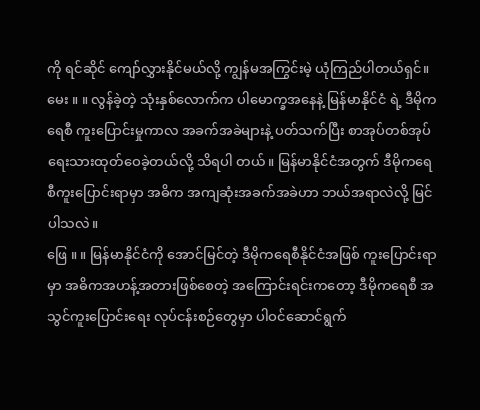ကို ရင်ဆိုင် ကျော်လွှားနိုင်မယ်လို့ ကျွန်မအကြွင်းမဲ့ ယုံကြည်ပါတယ်ရှင်။
မေး ။ ။ လွန်ခဲ့တဲ့ သုံးနှစ်လောက်က ပါမောက္ခအနေနဲ့ မြန်မာနိုင်ငံ ရဲ့ ဒီမိုကရေစီ ကူးပြောင်းမှုကာလ အခက်အခဲများနဲ့ ပတ်သက်ပြီး စာအုပ်တစ်အုပ်ရေးသားထုတ်ဝေခဲ့တယ်လို့ သိရပါ တယ်။ မြန်မာနိုင်ငံအတွက် ဒီမိုကရေစီကူးပြောင်းရာမှာ အဓိက အကျဆုံးအခက်အခဲဟာ ဘယ်အရာလဲလို့ မြင်ပါသလဲ။
ဖြေ ။ ။ မြန်မာနိုင်ငံကို အောင်မြင်တဲ့ ဒီမိုကရေစီနိုင်ငံအဖြစ် ကူးပြောင်းရာမှာ အဓိကအဟန့်အတားဖြစ်စေတဲ့ အကြောင်းရင်းကတော့ ဒီမိုကရေစီ အသွင်ကူးပြောင်းရေး လုပ်ငန်းစဉ်တွေမှာ ပါဝင်ဆောင်ရွက်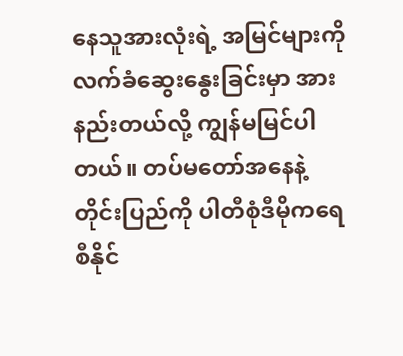နေသူအားလုံးရဲ့ အမြင်များကို လက်ခံဆွေးနွေးခြင်းမှာ အားနည်းတယ်လို့ ကျွန်မမြင်ပါတယ်။ တပ်မတော်အနေနဲ့ တိုင်းပြည်ကို ပါတီစုံဒီမိုကရေစီနိုင်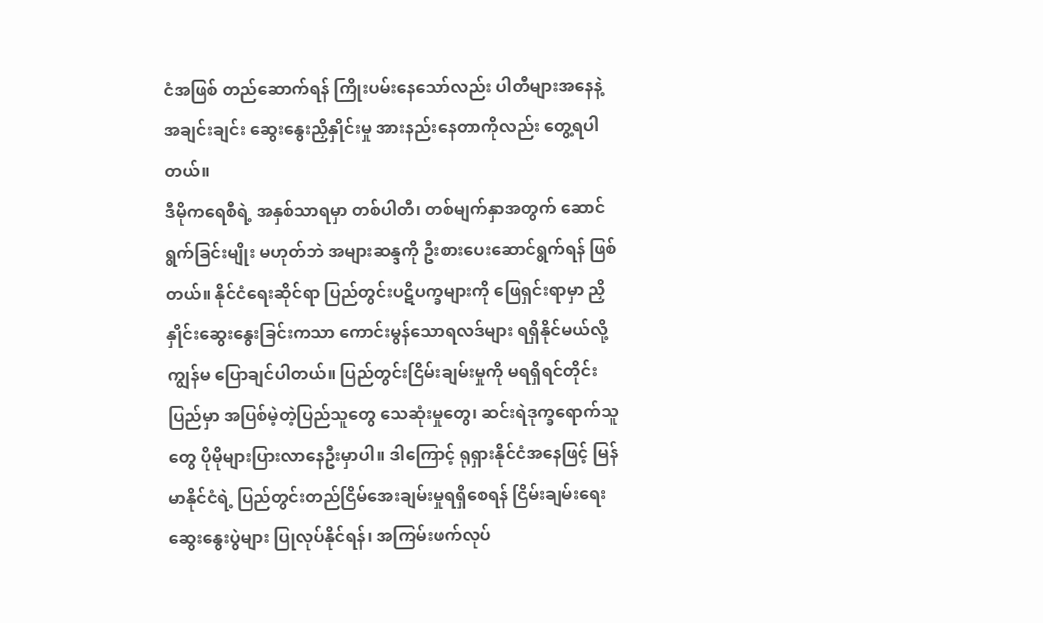ငံအဖြစ် တည်ဆောက်ရန် ကြိုးပမ်းနေသော်လည်း ပါတီများအနေနဲ့ အချင်းချင်း ဆွေးနွေးညှိနှိုင်းမှု အားနည်းနေတာကိုလည်း တွေ့ရပါ တယ်။
ဒီမိုကရေစီရဲ့ အနှစ်သာရမှာ တစ်ပါတီ၊ တစ်မျက်နှာအတွက် ဆောင်ရွက်ခြင်းမျိုး မဟုတ်ဘဲ အများဆန္ဒကို ဦးစားပေးဆောင်ရွက်ရန် ဖြစ်တယ်။ နိုင်ငံရေးဆိုင်ရာ ပြည်တွင်းပဋိပက္ခများကို ဖြေရှင်းရာမှာ ညှိနှိုင်းဆွေးနွေးခြင်းကသာ ကောင်းမွန်သောရလဒ်များ ရရှိနိုင်မယ်လို့ ကျွန်မ ပြောချင်ပါတယ်။ ပြည်တွင်းငြိမ်းချမ်းမှုကို မရရှိရင်တိုင်းပြည်မှာ အပြစ်မဲ့တဲ့ပြည်သူတွေ သေဆုံးမှုတွေ၊ ဆင်းရဲဒုက္ခရောက်သူတွေ ပိုမိုများပြားလာနေဦးမှာပါ။ ဒါကြောင့် ရုရှားနိုင်ငံအနေဖြင့် မြန်မာနိုင်ငံရဲ့ ပြည်တွင်းတည်ငြိမ်အေးချမ်းမှုရရှိစေရန် ငြိမ်းချမ်းရေး ဆွေးနွေးပွဲများ ပြုလုပ်နိုင်ရန်၊ အကြမ်းဖက်လုပ်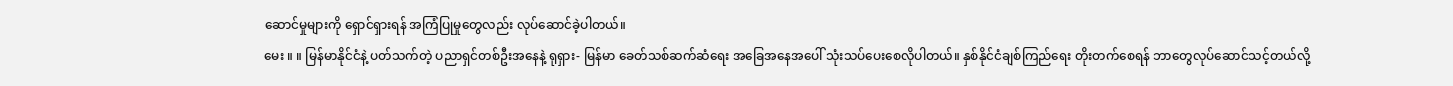ဆောင်မှုများကို ရှောင်ရှားရန် အကြံပြုမှုတွေလည်း လုပ်ဆောင်ခဲ့ပါတယ်။
မေး ။ ။ မြန်မာနိုင်ငံနဲ့ ပတ်သက်တဲ့ ပညာရှင်တစ်ဦးအနေနဲ့ ရုရှား- မြန်မာ ခေတ်သစ်ဆက်ဆံရေး အခြေအနေအပေါ် သုံးသပ်ပေးစေလိုပါတယ်။ နှစ်နိုင်ငံချစ်ကြည်ရေး တိုးတက်စေရန် ဘာတွေလုပ်ဆောင်သင့်တယ်လို့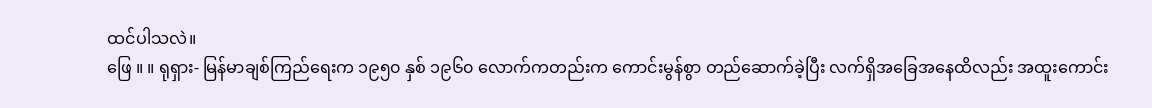ထင်ပါသလဲ။
ဖြေ ။ ။ ရုရှား- မြန်မာချစ်ကြည်ရေးက ၁၉၅၀ နှစ် ၁၉၆၀ လောက်ကတည်းက ကောင်းမွန်စွာ တည်ဆောက်ခဲ့ပြီး လက်ရှိအခြေအနေထိလည်း အထူးကောင်း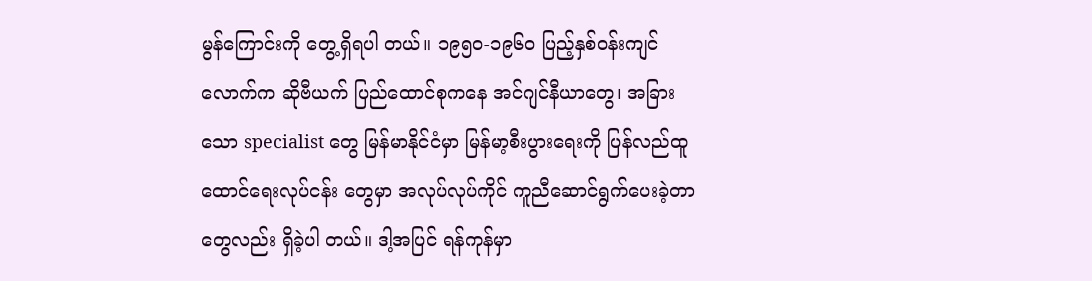မွန်ကြောင်းကို တွေ့ရှိရပါ တယ်။ ၁၉၅၀-၁၉၆၀ ပြည့်နှစ်ဝန်းကျင်လောက်က ဆိုဗီယက် ပြည်ထောင်စုကနေ အင်ဂျင်နီယာတွေ၊ အခြားသော specialist တွေ မြန်မာနိုင်ငံမှာ မြန်မာ့စီးပွားရေးကို ပြန်လည်ထူထောင်ရေးလုပ်ငန်း တွေမှာ အလုပ်လုပ်ကိုင် ကူညီဆောင်ရွက်ပေးခဲ့တာတွေလည်း ရှိခဲ့ပါ တယ်။ ဒါ့အပြင် ရန်ကုန်မှာ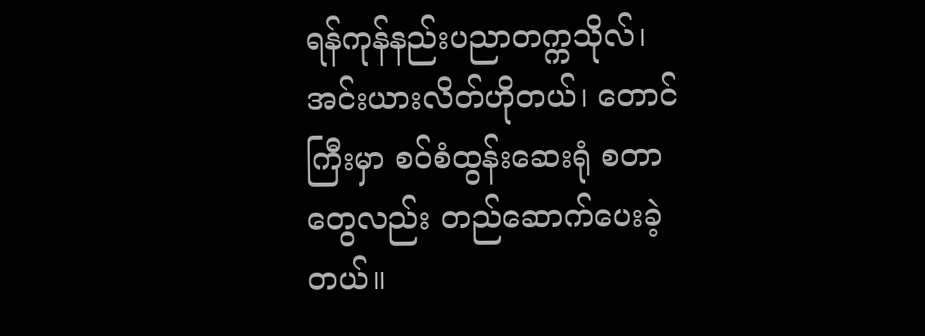ရန်ကုန်နည်းပညာတက္ကသိုလ်၊ အင်းယားလိတ်ဟိုတယ်၊ တောင်ကြီးမှာ စဝ်စံထွန်းဆေးရုံ စတာ တွေလည်း တည်ဆောက်ပေးခဲ့တယ်။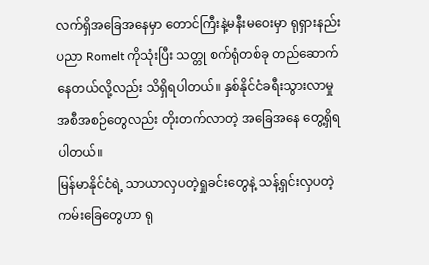လက်ရှိအခြေအနေမှာ တောင်ကြီးနဲ့မနီးမဝေးမှာ ရုရှားနည်းပညာ Romelt ကိုသုံးပြီး သတ္တု စက်ရုံတစ်ခု တည်ဆောက်နေတယ်လို့လည်း သိရှိရပါတယ်။ နှစ်နိုင်ငံခရီးသွားလာမှု အစီအစဉ်တွေလည်း တိုးတက်လာတဲ့ အခြေအနေ တွေ့ရှိရပါတယ်။
မြန်မာနိုင်ငံရဲ့ သာယာလှပတဲ့ရှုခင်းတွေနဲ့ သန့်ရှင်းလှပတဲ့ ကမ်းခြေတွေဟာ ရု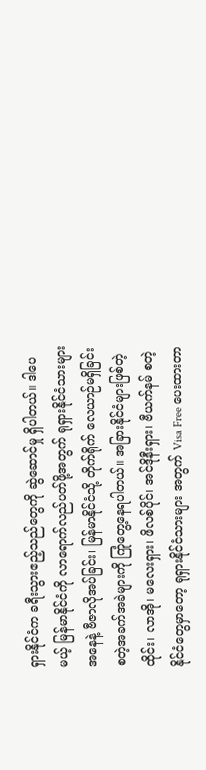ရှားနိုင်ငံက ခရီးသွားဧည့်သည်တွေကို ဆွဲဆောင်မှု ရှိပါတယ်။ ဒါပေမယ့် မြန်မာနိုင်ငံကို လာရောက်လည်ပတ်ဖို့အတွက် ရုရှားနိုင်ငံသားများအနေနဲ့ ဗီဇာလိုအပ်ခြင်း၊ မြန်မာနိုင်ငံသို့ တိုက်ရိုက် လေယာဉ်မရှိခြင်း စတဲ့အခက်အခဲများကို ကြုံတွေ့နေရပါတယ်။ အခြားနိုင်ငံများဖြစ်တဲ့ ထိုင်း၊ လာအို၊ မလေးရှား၊ ဖိလစ်ပိုင်၊ အင်ဒိုနီးရှား၊ ဗီယက်နမ် စတဲ့နိုင်ငံတွေမှာတော့ ရုရှားနိုင်ငံသားများ အတွက် Visa Free ပေးထားတာ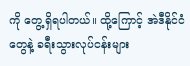ကို တွေ့ရှိရပါတယ်။ ထို့ကြောင့် အဲဒီနိုင်ငံတွေနဲ့ ခရီးသွားလုပ်ငန်းများ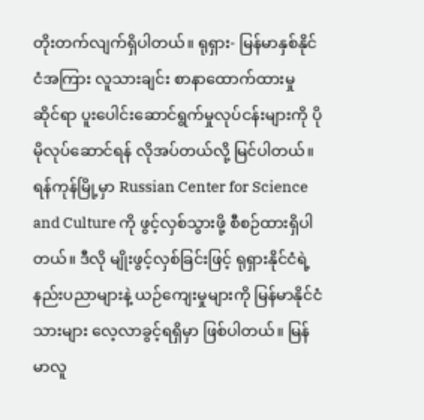တိုးတက်လျက်ရှိပါတယ်။ ရုရှား- မြန်မာနှစ်နိုင်ငံအကြား လူသားချင်း စာနာထောက်ထားမှု ဆိုင်ရာ ပူးပေါင်းဆောင်ရွက်မှုလုပ်ငန်းများကို ပိုမိုလုပ်ဆောင်ရန် လိုအပ်တယ်လို့ မြင်ပါတယ်။ ရန်ကုန်မြို့မှာ Russian Center for Science and Culture ကို ဖွင့်လှစ်သွားဖို့ စီစဉ်ထားရှိပါတယ်။ ဒီလို မျိုးဖွင့်လှစ်ခြင်းဖြင့် ရုရှားနိုင်ငံရဲ့ နည်းပညာများနဲ့ ယဉ်ကျေးမှုများကို မြန်မာနိုင်ငံသားများ လေ့လာခွင့်ရရှိမှာ ဖြစ်ပါတယ်။ မြန်မာလူ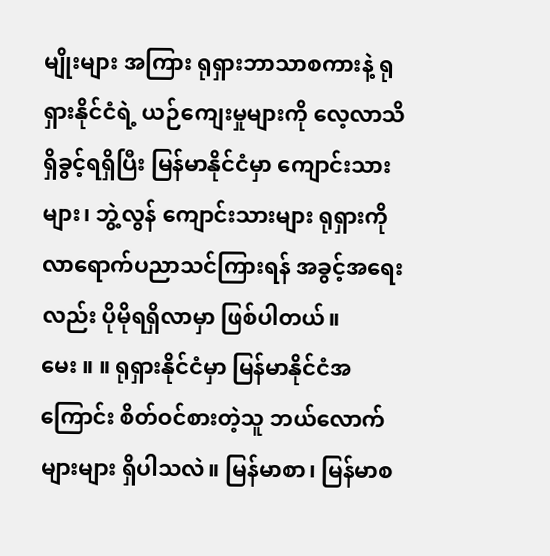မျိုးများ အကြား ရုရှားဘာသာစကားနဲ့ ရုရှားနိုင်ငံရဲ့ ယဉ်ကျေးမှုများကို လေ့လာသိရှိခွင့်ရရှိပြီး မြန်မာနိုင်ငံမှာ ကျောင်းသားများ၊ ဘွဲ့လွန် ကျောင်းသားများ ရုရှားကို လာရောက်ပညာသင်ကြားရန် အခွင့်အရေး လည်း ပိုမိုရရှိလာမှာ ဖြစ်ပါတယ်။
မေး ။ ။ ရုရှားနိုင်ငံမှာ မြန်မာနိုင်ငံအကြောင်း စိတ်ဝင်စားတဲ့သူ ဘယ်လောက်များများ ရှိပါသလဲ။ မြန်မာစာ၊ မြန်မာစ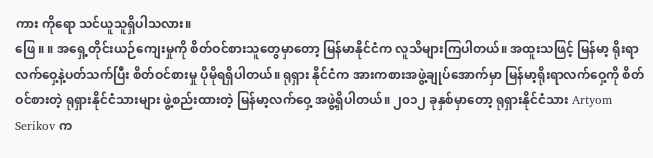ကား ကိုရော သင်ယူသူရှိပါသလား။
ဖြေ ။ ။ အရှေ့တိုင်းယဉ်ကျေးမှုကို စိတ်ဝင်စားသူတွေမှာတော့ မြန်မာနိုင်ငံက လူသိများကြပါတယ်။ အထူးသဖြင့် မြန်မာ့ ရိုးရာလက်ဝှေ့နဲ့ပတ်သက်ပြီး စိတ်ဝင်စားမှု ပိုမိုရရှိပါတယ်။ ရုရှား နိုင်ငံက အားကစားအဖွဲ့ချုပ်အောက်မှာ မြန်မာ့ရိုးရာလက်ဝှေ့ကို စိတ်ဝင်စားတဲ့ ရုရှားနိုင်ငံသားများ ဖွဲ့စည်းထားတဲ့ မြန်မာ့လက်ဝှေ့ အဖွဲ့ရှိပါတယ်။ ၂၀၁၂ ခုနှစ်မှာတော့ ရုရှားနိုင်ငံသား Artyom Serikov က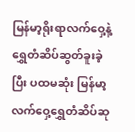မြန်မာ့ရိုးရာလက်ဝှေ့နဲ့ ရွှေတံဆိပ်ဆွတ်ခူးခဲ့ပြီး ပထမဆုံး မြန်မာ့ လက်ဝှေ့ရွှေတံဆိပ်ဆု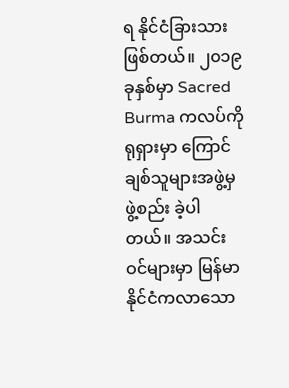ရ နိုင်ငံခြားသားဖြစ်တယ်။ ၂၀၁၉ ခုနှစ်မှာ Sacred Burma ကလပ်ကို ရုရှားမှာ ကြောင်ချစ်သူများအဖွဲ့မှ ဖွဲ့စည်း ခဲ့ပါတယ်။ အသင်းဝင်များမှာ မြန်မာနိုင်ငံကလာသော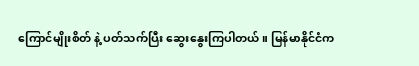ကြောင်မျိုးစိတ် နဲ့ ပတ်သက်ပြီး ဆွေးနွေးကြပါတယ်။ မြန်မာနိုင်ငံက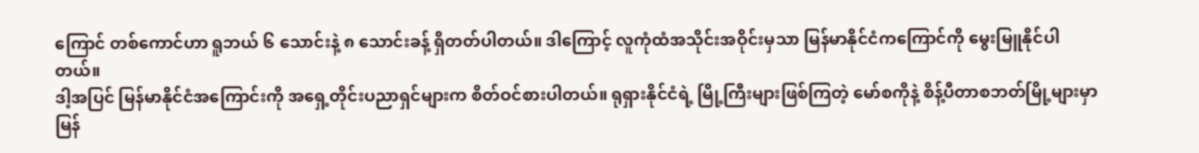ကြောင် တစ်ကောင်ဟာ ရူဘယ် ၆ သောင်းနဲ့ ၈ သောင်းခန့် ရှိတတ်ပါတယ်။ ဒါကြောင့် လူကုံထံအသိုင်းအဝိုင်းမှသာ မြန်မာနိုင်ငံကကြောင်ကို မွေးမြူနိုင်ပါတယ်။
ဒါ့အပြင် မြန်မာနိုင်ငံအကြောင်းကို အရှေ့တိုင်းပညာရှင်များက စိတ်ဝင်စားပါတယ်။ ရုရှားနိုင်ငံရဲ့ မြို့ကြီးများဖြစ်ကြတဲ့ မော်စကိုနဲ့ စိန့်ပီတာစဘတ်မြို့များမှာ မြန်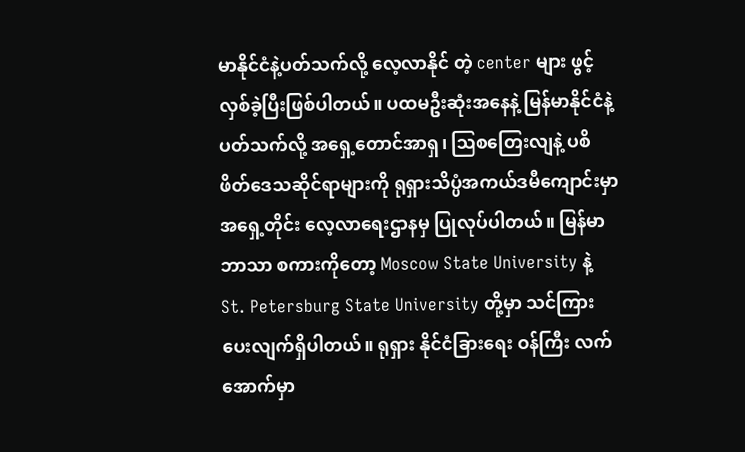မာနိုင်ငံနဲ့ပတ်သက်လို့ လေ့လာနိုင် တဲ့ center များ ဖွင့်လှစ်ခဲ့ပြီးဖြစ်ပါတယ်။ ပထမဦးဆုံးအနေနဲ့ မြန်မာနိုင်ငံနဲ့ ပတ်သက်လို့ အရှေ့တောင်အာရှ၊ ဩစတြေးလျနဲ့ ပစိဖိတ်ဒေသဆိုင်ရာများကို ရုရှားသိပ္ပံအကယ်ဒမီကျောင်းမှာ အရှေ့တိုင်း လေ့လာရေးဌာနမှ ပြုလုပ်ပါတယ်။ မြန်မာဘာသာ စကားကိုတော့ Moscow State University နဲ့ St. Petersburg State University တို့မှာ သင်ကြားပေးလျက်ရှိပါတယ်။ ရုရှား နိုင်ငံခြားရေး ဝန်ကြီး လက်အောက်မှာ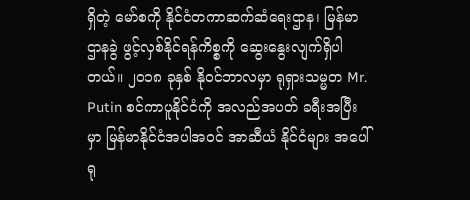ရှိတဲ့ မော်စကို နိုင်ငံတကာဆက်ဆံရေးဌာန၊ မြန်မာဌာနခွဲ ဖွင့်လှစ်နိုင်ရန်ကိစ္စကို ဆွေးနွေးလျက်ရှိပါတယ်။ ၂၀၁၈ ခုနှစ် နိုဝင်ဘာလမှာ ရုရှားသမ္မတ Mr. Putin စင်ကာပူနိုင်ငံကို အလည်အပတ် ခရီးအပြီးမှာ မြန်မာနိုင်ငံအပါအဝင် အာဆီယံ နိုင်ငံများ အပေါ် ရု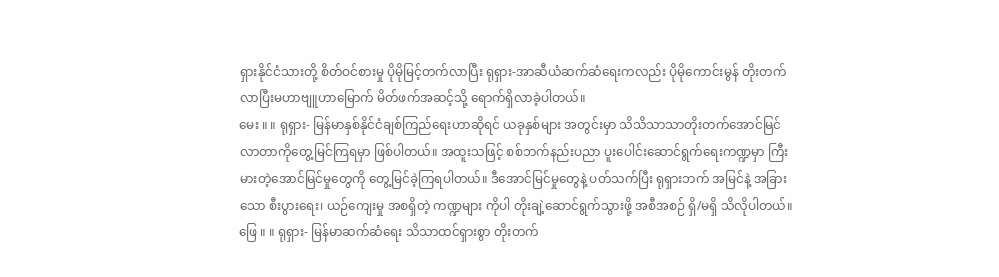ရှားနိုင်ငံသားတို့ စိတ်ဝင်စားမှု ပိုမိုမြင့်တက်လာပြီး ရုရှား-အာဆီယံဆက်ဆံရေးကလည်း ပိုမိုကောင်းမွန် တိုးတက်လာပြီးမဟာဗျူဟာမြောက် မိတ်ဖက်အဆင့်သို့ ရောက်ရှိလာခဲ့ပါတယ်။
မေး ။ ။ ရုရှား- မြန်မာနှစ်နိုင်ငံချစ်ကြည်ရေးဟာဆိုရင် ယခုနှစ်များ အတွင်းမှာ သိသိသာသာတိုးတက်အောင်မြင်လာတာကိုတွေ့မြင်ကြရမှာ ဖြစ်ပါတယ်။ အထူးသဖြင့် စစ်ဘက်နည်းပညာ ပူးပေါင်းဆောင်ရွက်ရေးကဏ္ဍမှာ ကြီးမားတဲ့အောင်မြင်မှုတွေကို တွေ့မြင်ခဲ့ကြရပါတယ်။ ဒီအောင်မြင်မှုတွေနဲ့ ပတ်သက်ပြီး ရုရှားဘက် အမြင်နဲ့ အခြားသော စီးပွားရေး၊ ယဉ်ကျေးမှု အစရှိတဲ့ ကဏ္ဍများ ကိုပါ တိုးချဲ့ဆောင်ရွက်သွားဖို့ အစီအစဉ် ရှိ/မရှိ သိလိုပါတယ်။
ဖြေ ။ ။ ရုရှား- မြန်မာဆက်ဆံရေး သိသာထင်ရှားစွာ တိုးတက်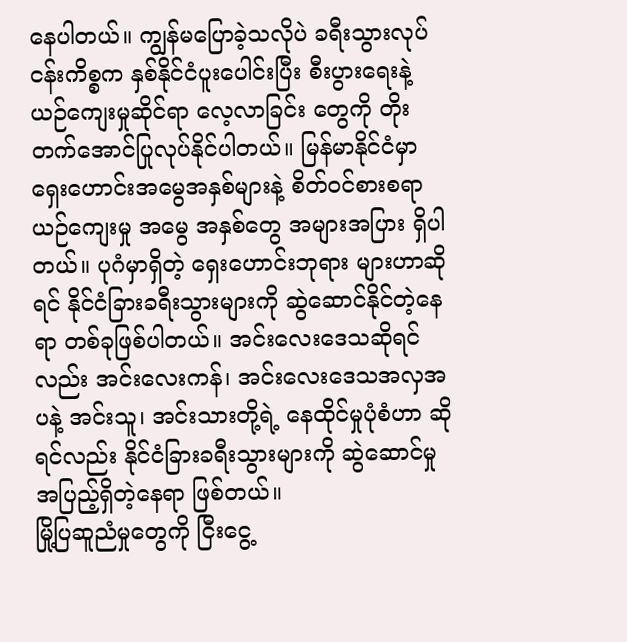နေပါတယ်။ ကျွန်မပြောခဲ့သလိုပဲ ခရီးသွားလုပ်ငန်းကိစ္စက နှစ်နိုင်ငံပူးပေါင်းပြီး စီးပွားရေးနဲ့ ယဉ်ကျေးမှုဆိုင်ရာ လေ့လာခြင်း တွေကို တိုးတက်အောင်ပြုလုပ်နိုင်ပါတယ်။ မြန်မာနိုင်ငံမှာ ရှေးဟောင်းအမွေအနှစ်များနဲ့ စိတ်ဝင်စားစရာ ယဉ်ကျေးမှု အမွေ အနှစ်တွေ အများအပြား ရှိပါတယ်။ ပုဂံမှာရှိတဲ့ ရှေးဟောင်းဘုရား များဟာဆိုရင် နိုင်ငံခြားခရီးသွားများကို ဆွဲဆောင်နိုင်တဲ့နေရာ တစ်ခုဖြစ်ပါတယ်။ အင်းလေးဒေသဆိုရင်လည်း အင်းလေးကန်၊ အင်းလေးဒေသအလှအပနဲ့ အင်းသူ၊ အင်းသားတို့ရဲ့ နေထိုင်မှုပုံစံဟာ ဆိုရင်လည်း နိုင်ငံခြားခရီးသွားများကို ဆွဲဆောင်မှုအပြည့်ရှိတဲ့နေရာ ဖြစ်တယ်။
မြို့ပြဆူညံမှုတွေကို ငြီးငွေ့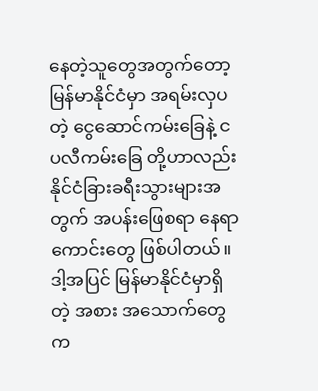နေတဲ့သူတွေအတွက်တော့ မြန်မာနိုင်ငံမှာ အရမ်းလှပတဲ့ ငွေဆောင်ကမ်းခြေနဲ့ ငပလီကမ်းခြေ တို့ဟာလည်း နိုင်ငံခြားခရီးသွားများအတွက် အပန်းဖြေစရာ နေရာကောင်းတွေ ဖြစ်ပါတယ်။ ဒါ့အပြင် မြန်မာနိုင်ငံမှာရှိတဲ့ အစား အသောက်တွေက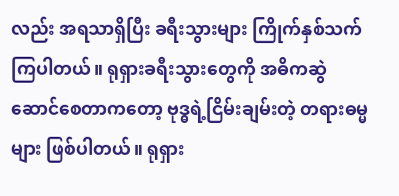လည်း အရသာရှိပြီး ခရီးသွားများ ကြိုက်နှစ်သက် ကြပါတယ်။ ရုရှားခရီးသွားတွေကို အဓိကဆွဲဆောင်စေတာကတော့ ဗုဒ္ဓရဲ့ငြိမ်းချမ်းတဲ့ တရားဓမ္မများ ဖြစ်ပါတယ်။ ရုရှား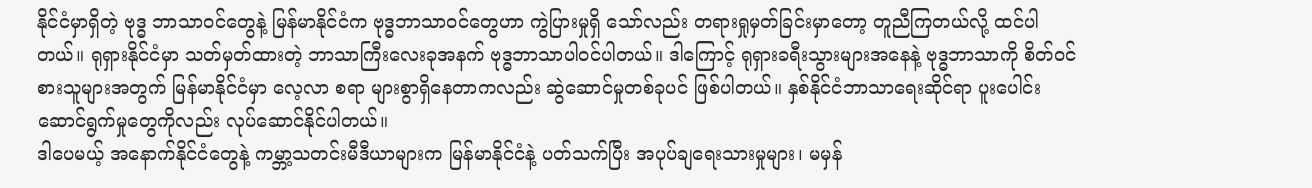နိုင်ငံမှာရှိတဲ့ ဗုဒ္ဓ ဘာသာဝင်တွေနဲ့ မြန်မာနိုင်ငံက ဗုဒ္ဓဘာသာဝင်တွေဟာ ကွဲပြားမှုရှိ သော်လည်း တရားရှုမှတ်ခြင်းမှာတော့ တူညီကြတယ်လို့ ထင်ပါ တယ်။ ရုရှားနိုင်ငံမှာ သတ်မှတ်ထားတဲ့ ဘာသာကြီးလေးခုအနက် ဗုဒ္ဓဘာသာပါဝင်ပါတယ်။ ဒါကြောင့် ရုရှားခရီးသွားများအနေနဲ့ ဗုဒ္ဓဘာသာကို စိတ်ဝင်စားသူများအတွက် မြန်မာနိုင်ငံမှာ လေ့လာ စရာ များစွာရှိနေတာကလည်း ဆွဲဆောင်မှုတစ်ခုပင် ဖြစ်ပါတယ်။ နှစ်နိုင်ငံဘာသာရေးဆိုင်ရာ ပူးပေါင်းဆောင်ရွက်မှုတွေကိုလည်း လုပ်ဆောင်နိုင်ပါတယ်။
ဒါပေမယ့် အနောက်နိုင်ငံတွေနဲ့ ကမ္ဘာ့သတင်းမီဒီယာများက မြန်မာနိုင်ငံနဲ့ ပတ်သက်ပြီး အပုပ်ချရေးသားမှုများ၊ မမှန်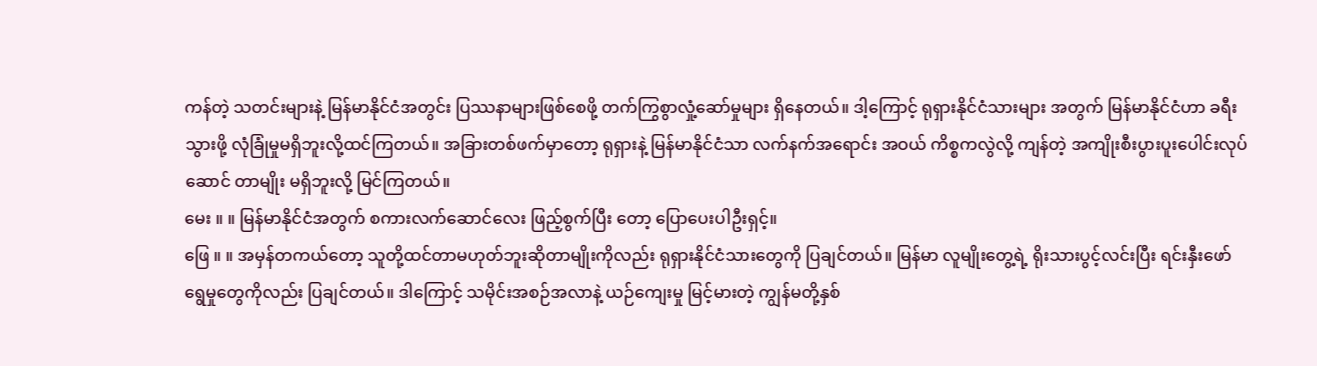ကန်တဲ့ သတင်းများနဲ့ မြန်မာနိုင်ငံအတွင်း ပြဿနာများဖြစ်စေဖို့ တက်ကြွစွာလှုံ့ဆော်မှုများ ရှိနေတယ်။ ဒါ့ကြောင့် ရုရှားနိုင်ငံသားများ အတွက် မြန်မာနိုင်ငံဟာ ခရီးသွားဖို့ လုံခြုံမှုမရှိဘူးလို့ထင်ကြတယ်။ အခြားတစ်ဖက်မှာတော့ ရုရှားနဲ့ မြန်မာနိုင်ငံသာ လက်နက်အရောင်း အဝယ် ကိစ္စကလွဲလို့ ကျန်တဲ့ အကျိုးစီးပွားပူးပေါင်းလုပ်ဆောင် တာမျိုး မရှိဘူးလို့ မြင်ကြတယ်။
မေး ။ ။ မြန်မာနိုင်ငံအတွက် စကားလက်ဆောင်လေး ဖြည့်စွက်ပြီး တော့ ပြောပေးပါဦးရှင့်။
ဖြေ ။ ။ အမှန်တကယ်တော့ သူတို့ထင်တာမဟုတ်ဘူးဆိုတာမျိုးကိုလည်း ရုရှားနိုင်ငံသားတွေကို ပြချင်တယ်။ မြန်မာ လူမျိုးတွေ့ရဲ့ ရိုးသားပွင့်လင်းပြီး ရင်းနှီးဖော်ရွေမှုတွေကိုလည်း ပြချင်တယ်။ ဒါကြောင့် သမိုင်းအစဉ်အလာနဲ့ ယဉ်ကျေးမှု မြင့်မားတဲ့ ကျွန်မတို့နှစ်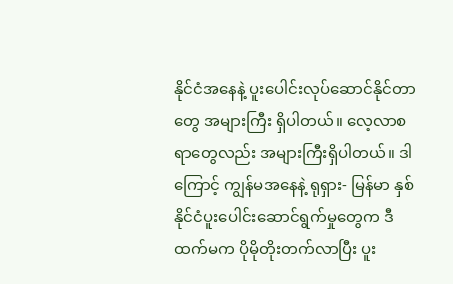နိုင်ငံအနေနဲ့ ပူးပေါင်းလုပ်ဆောင်နိုင်တာတွေ အများကြီး ရှိပါတယ်။ လေ့လာစရာတွေလည်း အများကြီးရှိပါတယ်။ ဒါကြောင့် ကျွန်မအနေနဲ့ ရုရှား- မြန်မာ နှစ်နိုင်ငံပူးပေါင်းဆောင်ရွက်မှုတွေက ဒီထက်မက ပိုမိုတိုးတက်လာပြီး ပူး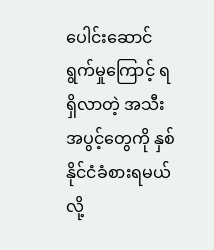ပေါင်းဆောင်ရွက်မှုကြောင့် ရရှိလာတဲ့ အသီးအပွင့်တွေကို နှစ်နိုင်ငံခံစားရမယ်လို့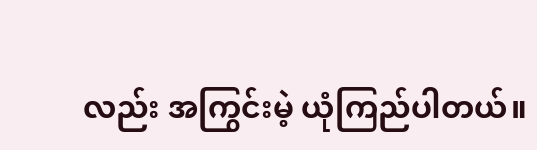လည်း အကြွင်းမဲ့ ယုံကြည်ပါတယ်။